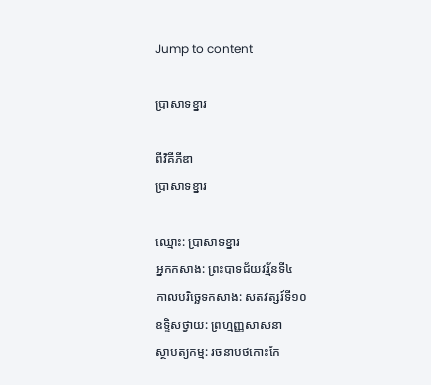Jump to content

ប្រាសាទខ្នារ

ពីវិគីភីឌា
ប្រាសាទខ្នារ

ឈ្មោះ: ប្រាសាទខ្នារ
អ្នកកសាង: ព្រះបាទជ័យវរ្ម័នទី៤
កាលបរិច្ឆេទកសាង: សតវត្សរ៍ទី១០
ឧទ្ទិសថ្វាយ: ព្រហ្មញ្ញសាសនា
ស្ថាបត្យកម្ម: រចនាបថកោះកែ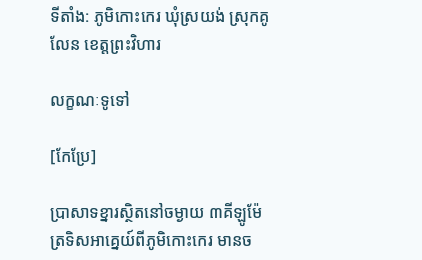ទីតាំង: ភូមិកោះកេរ ឃុំស្រយង់ ស្រុកគូលែន ខេត្តព្រះវិហារ

លក្ខណៈទូទៅ

[កែប្រែ]

ប្រាសាទខ្នារស្ថិតនៅចម្ងាយ ៣គីឡូម៉ែត្រទិសអាគ្នេយ៍ពីភូមិកោះកេរ មានច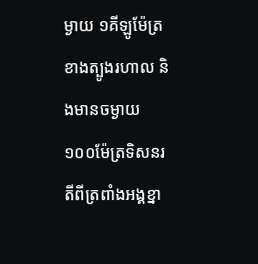ម្ងាយ ១គីឡូម៉ែត្រខាងត្បូងរហាល និងមានចម្ងាយ ១០០ម៉ែត្រទិសនរតីពីត្រពាំងអង្គខ្នា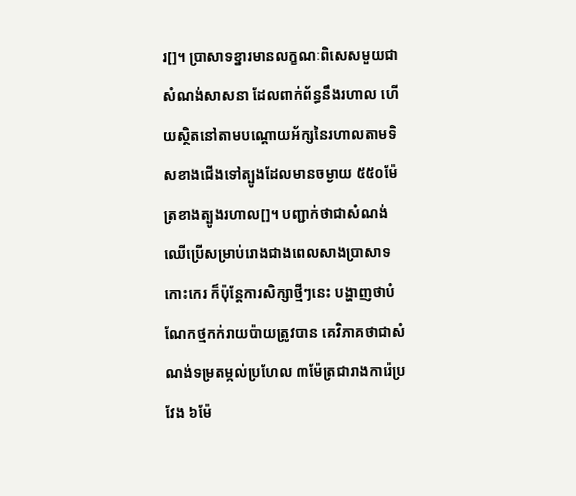រ[]។ ប្រាសាទខ្នារមានលក្ខណៈពិសេសមួយជាសំណង់សាសនា ដែលពាក់ព័ន្ធនឹងរហាល ហើយស្ថិតនៅតាមបណ្តោយអ័ក្សនៃរហាលតាមទិសខាងជើងទៅត្បូងដែលមានចម្ងាយ ៥៥០ម៉ែត្រខាងត្បូងរហាល[]។ បញ្ជាក់ថាជាសំណង់ឈើប្រើសម្រាប់រោងជាងពេលសាងប្រាសាទកោះកេរ ក៏ប៉ុន្តែការសិក្សាថ្មីៗនេះ បង្ហាញថាបំណែកថ្មកក់រាយប៉ាយត្រូវបាន គេវិភាគថាជាសំណង់ទម្រតម្កល់ប្រហែល ៣ម៉ែត្រជារាងការ៉េប្រវែង ៦ម៉ែ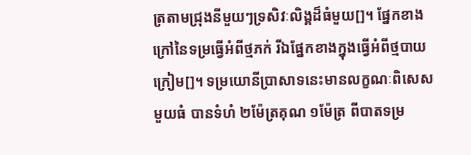ត្រតាមជ្រុងនីមួយៗទ្រសិវៈលិង្គដ៏ធំមួយ[]។ ផ្នែកខាងក្រៅនៃទម្រធ្វើអំពីថ្មភក់ រីឯផ្នែកខាងក្នុងធ្វើអំពីថ្មបាយក្រៀម[]។ ទម្រយោនីប្រាសាទនេះមានលក្ខណៈពិសេសមួយធំ បានទំហំ ២ម៉ែត្រគុណ ១ម៉ែត្រ ពីបាតទម្រ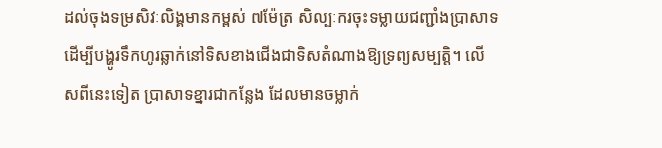ដល់ចុងទម្រសិវៈលិង្គមានកម្ពស់ ៧ម៉ែត្រ សិល្បៈករចុះទម្លាយជញ្ជាំងប្រាសាទ ដើម្បីបង្ហូរទឹកហូរឆ្លាក់នៅទិសខាងជើងជាទិសតំណាងឱ្យទ្រព្យសម្បត្តិ។ លើសពីនេះទៀត ប្រាសាទខ្នារជាកន្លែង ដែលមានចម្លាក់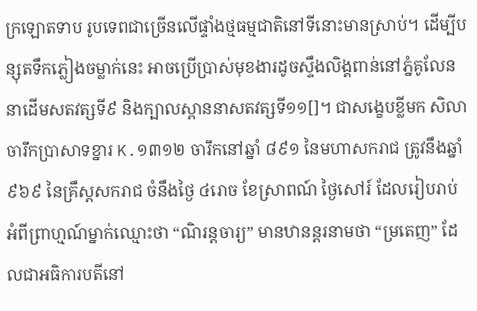ក្រឡោតទាប រូបទេពជាច្រើនលើផ្ទាំងថ្មធម្មជាតិនៅទីនោះមានស្រាប់។ ដើម្បីបន្សុតទឹកភ្លៀងចម្លាក់នេះ អាចប្រើប្រាស់មុខងារដូចស្ទឹងលិង្គពាន់នៅភ្នំគូលែននាដើមសតវត្សទី៩ និងក្បាលស្ពាននាសតវត្សទី១១[]។ ជាសង្ខេបខ្លីមក សិលាចារឹកប្រាសាទខ្នារ K.១៣១២ ចារឹកនៅឆ្នាំ ៨៩១ នៃមហាសករាជ ត្រូវនឹងឆ្នាំ ៩៦៩ នៃគ្រឹស្តសករាជ ចំនឹងថ្ងៃ ៤រោច ខែស្រាពណ៍ ថ្ងៃសៅរ៍ ដែលរៀបរាប់អំពីព្រាហ្មណ៍ម្នាក់ឈ្មោះថា “ណិរន្តចារ្យ” មានឋានន្តរនាមថា “ម្រតេញ” ដែលជាអធិការបតីនៅ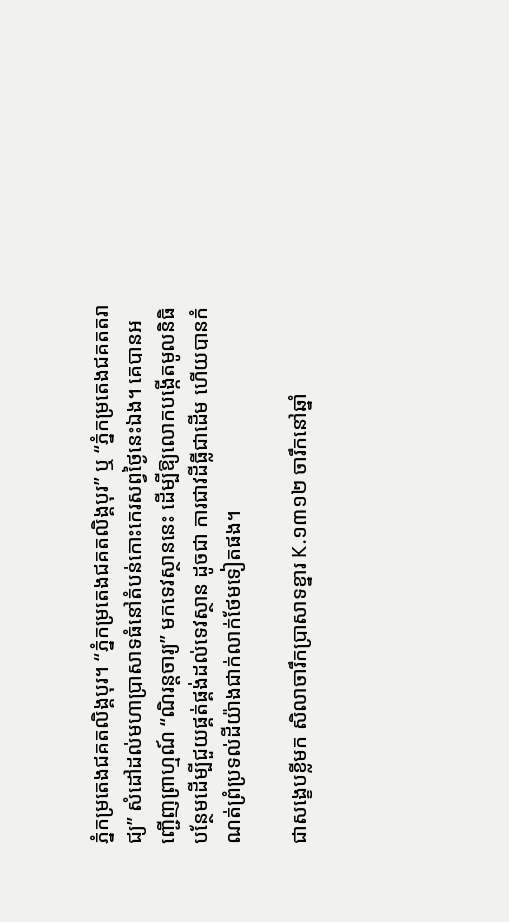ភ្នំកម្រតេងជគតលិង្គបុរ។ “ភ្នំកម្រតេងជគតលិង្គបុរ” ឬ “ភ្នំកម្រតេងជគតតរាជ្យ” សំដៅដល់មហាប្រាសាទធំនៅតំបន់កោះកេរសព្វថ្ងៃនេះឯង។ គេបានអញ្ជើញព្រាហ្មណ៍ “ណិរន្តចារ្យ” មកទេវស្ថាននេះ ដើម្បីឱ្យលោកបង្កើតមូលនិធិបន្ថែមដើម្បីជួយផ្គត់ផ្គង់ដល់ទេវស្ថាន ដូចជា ការជាវដីធ្លីជាដើម ហើយបានកំណត់ព្រំប្រទល់ដីយ៉ាងជាក់លាក់ថែមទៀតផង។

ជាសង្ខេបខ្លីមក សិលាចារឹកប្រាសាទខ្នារ K.១៣១២ ចារឹកនៅឆ្នាំ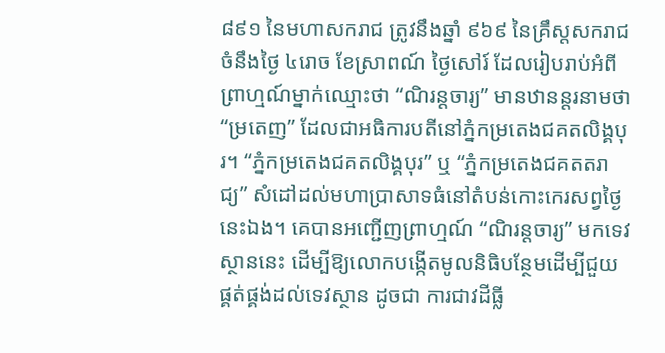៨៩១ នៃមហាសករាជ ត្រូវនឹងឆ្នាំ ៩៦៩ នៃគ្រឹស្តសករាជ ចំនឹងថ្ងៃ ៤រោច ខែស្រាពណ៍ ថ្ងៃសៅរ៍ ដែលរៀបរាប់អំពីព្រាហ្មណ៍ម្នាក់ឈ្មោះថា “ណិរន្តចារ្យ” មានឋានន្តរនាមថា “ម្រតេញ” ដែលជាអធិការបតីនៅភ្នំកម្រតេងជគតលិង្គបុរ។ “ភ្នំកម្រតេងជគតលិង្គបុរ” ឬ “ភ្នំកម្រតេងជគតតរាជ្យ” សំដៅដល់មហាប្រាសាទធំនៅតំបន់កោះកេរសព្វថ្ងៃនេះឯង។ គេបានអញ្ជើញព្រាហ្មណ៍ “ណិរន្តចារ្យ” មកទេវស្ថាននេះ ដើម្បីឱ្យលោកបង្កើតមូលនិធិបន្ថែមដើម្បីជួយផ្គត់ផ្គង់ដល់ទេវស្ថាន ដូចជា ការជាវដីធ្លី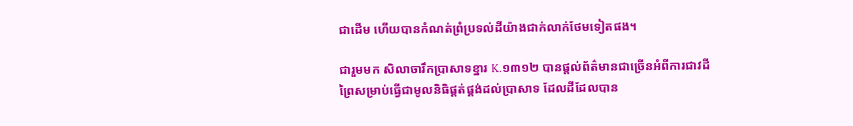ជាដើម ហើយបានកំណត់ព្រំប្រទល់ដីយ៉ាងជាក់លាក់ថែមទៀតផង។

ជារួមមក សិលាចារឹកប្រាសាទខ្នារ K.១៣១២ បានផ្តល់ព័ត៌មានជាច្រើនអំពីការជាវដីព្រៃសម្រាប់ធ្វើជាមូលនិធិផ្តត់ផ្គង់ដល់ប្រាសាទ ដែលដីដែលបាន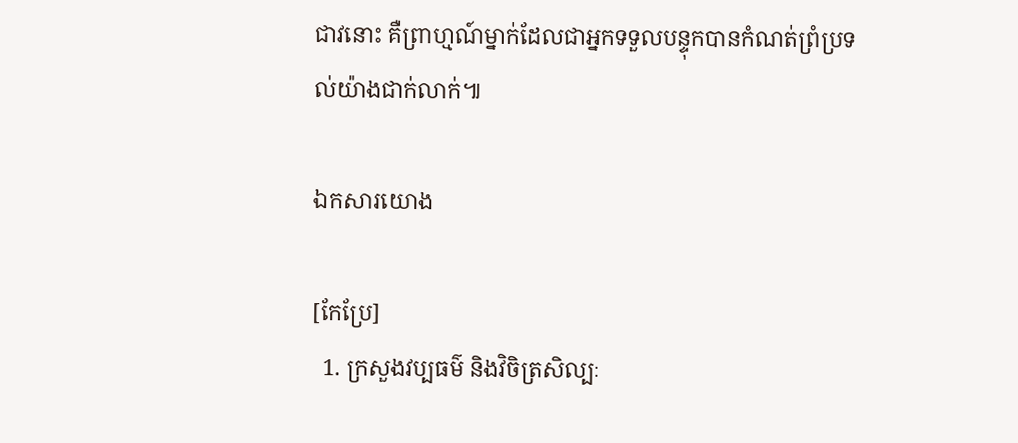ជាវនោះ គឺព្រាហ្មណ៍ម្នាក់ដែលជាអ្នកទទួលបន្ទុកបានកំណត់ព្រំប្រទល់យ៉ាងជាក់លាក់៕

ឯកសារយោង

[កែប្រែ]
  1. ក្រសួងវប្បធម៌ និងវិចិត្រសិល្បៈ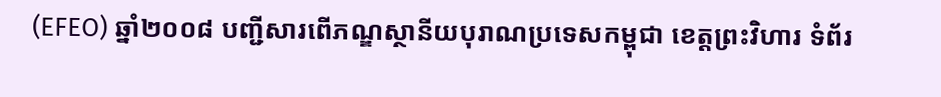(EFEO) ឆ្នាំ២០០៨ បញ្ជីសារពើភណ្ឌស្ថានីយបុរាណប្រទេសកម្ពុជា ខេត្តព្រះវិហារ ទំព័រ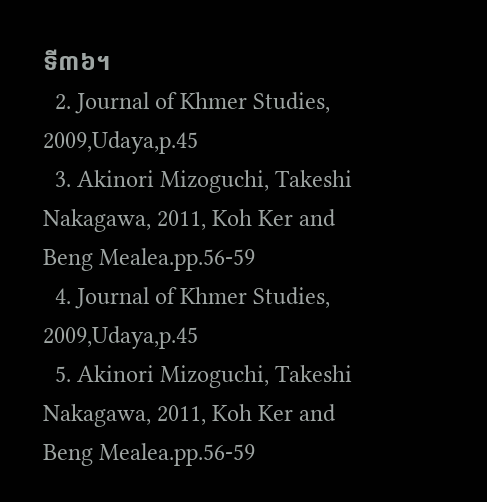ទី៣៦។
  2. Journal of Khmer Studies, 2009,Udaya,p.45
  3. Akinori Mizoguchi, Takeshi Nakagawa, 2011, Koh Ker and Beng Mealea.pp.56-59
  4. Journal of Khmer Studies, 2009,Udaya,p.45
  5. Akinori Mizoguchi, Takeshi Nakagawa, 2011, Koh Ker and Beng Mealea.pp.56-59